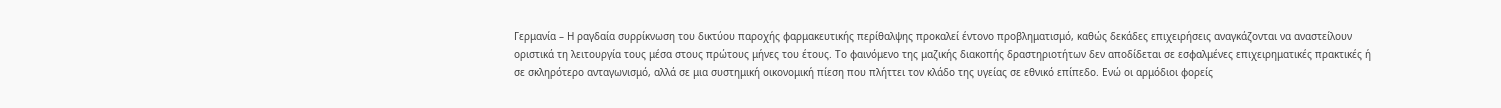Γερμανία – Η ραγδαία συρρίκνωση του δικτύου παροχής φαρμακευτικής περίθαλψης προκαλεί έντονο προβληματισμό, καθώς δεκάδες επιχειρήσεις αναγκάζονται να αναστείλουν οριστικά τη λειτουργία τους μέσα στους πρώτους μήνες του έτους. Το φαινόμενο της μαζικής διακοπής δραστηριοτήτων δεν αποδίδεται σε εσφαλμένες επιχειρηματικές πρακτικές ή σε σκληρότερο ανταγωνισμό, αλλά σε μια συστημική οικονομική πίεση που πλήττει τον κλάδο της υγείας σε εθνικό επίπεδο. Ενώ οι αρμόδιοι φορείς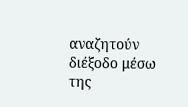αναζητούν διέξοδο μέσω της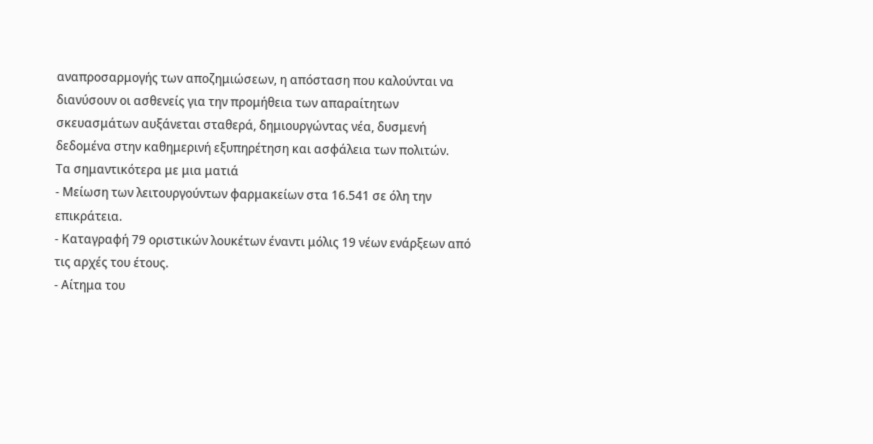αναπροσαρμογής των αποζημιώσεων, η απόσταση που καλούνται να διανύσουν οι ασθενείς για την προμήθεια των απαραίτητων σκευασμάτων αυξάνεται σταθερά, δημιουργώντας νέα, δυσμενή δεδομένα στην καθημερινή εξυπηρέτηση και ασφάλεια των πολιτών.
Τα σημαντικότερα με μια ματιά
- Μείωση των λειτουργούντων φαρμακείων στα 16.541 σε όλη την επικράτεια.
- Καταγραφή 79 οριστικών λουκέτων έναντι μόλις 19 νέων ενάρξεων από τις αρχές του έτους.
- Αίτημα του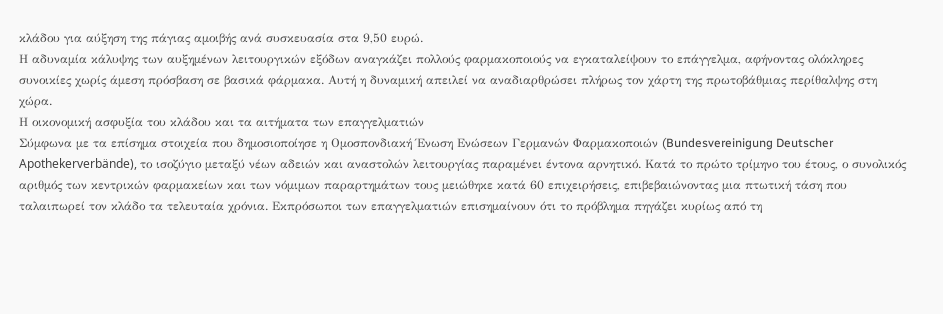κλάδου για αύξηση της πάγιας αμοιβής ανά συσκευασία στα 9,50 ευρώ.
Η αδυναμία κάλυψης των αυξημένων λειτουργικών εξόδων αναγκάζει πολλούς φαρμακοποιούς να εγκαταλείψουν το επάγγελμα, αφήνοντας ολόκληρες συνοικίες χωρίς άμεση πρόσβαση σε βασικά φάρμακα. Αυτή η δυναμική απειλεί να αναδιαρθρώσει πλήρως τον χάρτη της πρωτοβάθμιας περίθαλψης στη χώρα.
Η οικονομική ασφυξία του κλάδου και τα αιτήματα των επαγγελματιών
Σύμφωνα με τα επίσημα στοιχεία που δημοσιοποίησε η Ομοσπονδιακή Ένωση Ενώσεων Γερμανών Φαρμακοποιών (Bundesvereinigung Deutscher Apothekerverbände), το ισοζύγιο μεταξύ νέων αδειών και αναστολών λειτουργίας παραμένει έντονα αρνητικό. Κατά το πρώτο τρίμηνο του έτους, ο συνολικός αριθμός των κεντρικών φαρμακείων και των νόμιμων παραρτημάτων τους μειώθηκε κατά 60 επιχειρήσεις, επιβεβαιώνοντας μια πτωτική τάση που ταλαιπωρεί τον κλάδο τα τελευταία χρόνια. Εκπρόσωποι των επαγγελματιών επισημαίνουν ότι το πρόβλημα πηγάζει κυρίως από τη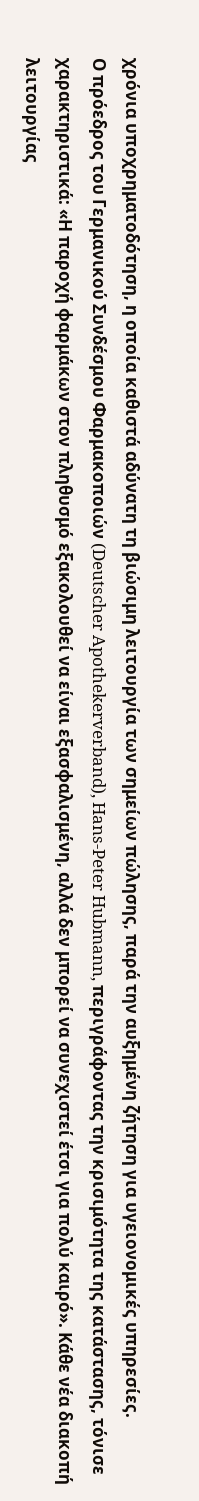χρόνια υποχρηματοδότηση, η οποία καθιστά αδύνατη τη βιώσιμη λειτουργία των σημείων πώλησης, παρά την αυξημένη ζήτηση για υγειονομικές υπηρεσίες.
Ο πρόεδρος του Γερμανικού Συνδέσμου Φαρμακοποιών (Deutscher Apothekerverband), Hans-Peter Hubmann, περιγράφοντας την κρισιμότητα της κατάστασης, τόνισε χαρακτηριστικά: «Η παροχή φαρμάκων στον πληθυσμό εξακολουθεί να είναι εξασφαλισμένη, αλλά δεν μπορεί να συνεχιστεί έτσι για πολύ καιρό». Κάθε νέα διακοπή λειτουργίας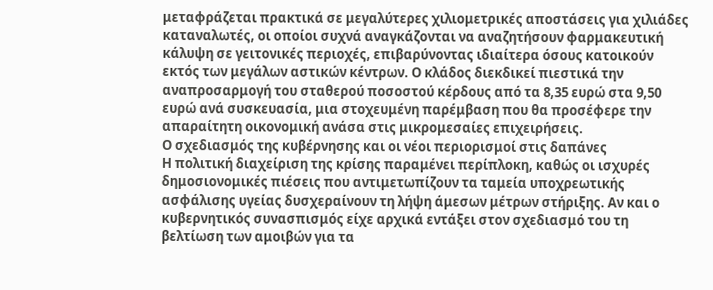μεταφράζεται πρακτικά σε μεγαλύτερες χιλιομετρικές αποστάσεις για χιλιάδες καταναλωτές, οι οποίοι συχνά αναγκάζονται να αναζητήσουν φαρμακευτική κάλυψη σε γειτονικές περιοχές, επιβαρύνοντας ιδιαίτερα όσους κατοικούν εκτός των μεγάλων αστικών κέντρων. Ο κλάδος διεκδικεί πιεστικά την αναπροσαρμογή του σταθερού ποσοστού κέρδους από τα 8,35 ευρώ στα 9,50 ευρώ ανά συσκευασία, μια στοχευμένη παρέμβαση που θα προσέφερε την απαραίτητη οικονομική ανάσα στις μικρομεσαίες επιχειρήσεις.
Ο σχεδιασμός της κυβέρνησης και οι νέοι περιορισμοί στις δαπάνες
Η πολιτική διαχείριση της κρίσης παραμένει περίπλοκη, καθώς οι ισχυρές δημοσιονομικές πιέσεις που αντιμετωπίζουν τα ταμεία υποχρεωτικής ασφάλισης υγείας δυσχεραίνουν τη λήψη άμεσων μέτρων στήριξης. Αν και ο κυβερνητικός συνασπισμός είχε αρχικά εντάξει στον σχεδιασμό του τη βελτίωση των αμοιβών για τα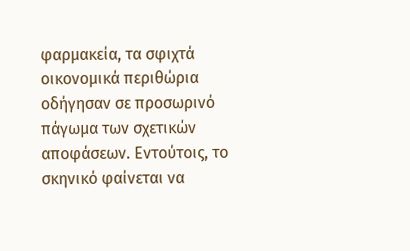φαρμακεία, τα σφιχτά οικονομικά περιθώρια οδήγησαν σε προσωρινό πάγωμα των σχετικών αποφάσεων. Εντούτοις, το σκηνικό φαίνεται να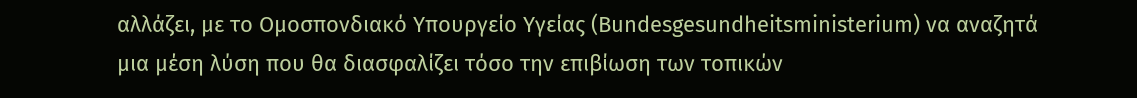αλλάζει, με το Ομοσπονδιακό Υπουργείο Υγείας (Bundesgesundheitsministerium) να αναζητά μια μέση λύση που θα διασφαλίζει τόσο την επιβίωση των τοπικών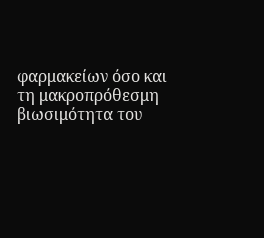φαρμακείων όσο και τη μακροπρόθεσμη βιωσιμότητα του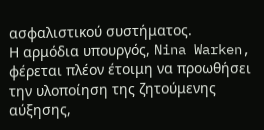ασφαλιστικού συστήματος.
Η αρμόδια υπουργός, Nina Warken, φέρεται πλέον έτοιμη να προωθήσει την υλοποίηση της ζητούμενης αύξησης,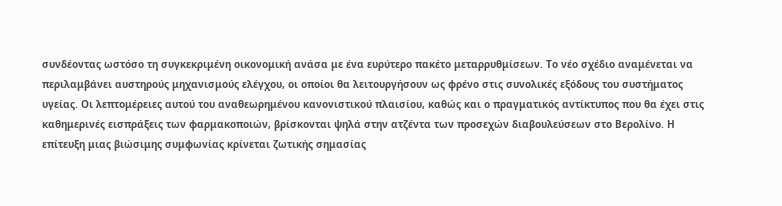συνδέοντας ωστόσο τη συγκεκριμένη οικονομική ανάσα με ένα ευρύτερο πακέτο μεταρρυθμίσεων. Το νέο σχέδιο αναμένεται να περιλαμβάνει αυστηρούς μηχανισμούς ελέγχου, οι οποίοι θα λειτουργήσουν ως φρένο στις συνολικές εξόδους του συστήματος υγείας. Οι λεπτομέρειες αυτού του αναθεωρημένου κανονιστικού πλαισίου, καθώς και ο πραγματικός αντίκτυπος που θα έχει στις καθημερινές εισπράξεις των φαρμακοποιών, βρίσκονται ψηλά στην ατζέντα των προσεχών διαβουλεύσεων στο Βερολίνο. Η επίτευξη μιας βιώσιμης συμφωνίας κρίνεται ζωτικής σημασίας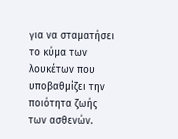για να σταματήσει το κύμα των λουκέτων που υποβαθμίζει την ποιότητα ζωής των ασθενών.